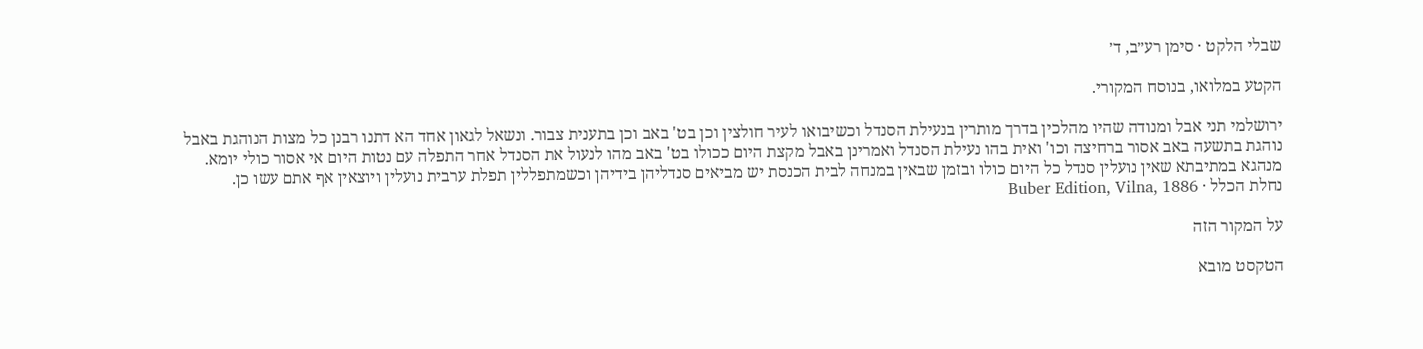שבלי הלקט · סימן רע״ב, ד׳

הקטע במלואו, בנוסח המקורי.

ירושלמי תני אבל ומנודה שהיו מהלכין בדרך מותרין בנעילת הסנדל וכשיבואו לעיר חולצין וכן בט' באב וכן בתענית צבור. ונשאל לגאון אחד הא דתנו רבנן כל מצות הנוהגת באבל נוהגת בתשעה באב אסור ברחיצה וכו' ואית בהו נעילת הסנדל ואמרינן באבל מקצת היום ככולו בט' באב מהו לנעול את הסנדל אחר התפלה עם נטות היום אי אסור כולי יומא. מנהגא במתיבתא שאין נועלין סנדל כל היום כולו ובזמן שבאין במנחה לבית הכנסת יש מביאים סנדליהן בידיהן וכשמתפללין תפלת ערבית נועלין ויוצאין אף אתם עשו כן.
נחלת הכלל · Buber Edition, Vilna, 1886

על המקור הזה

הטקסט מובא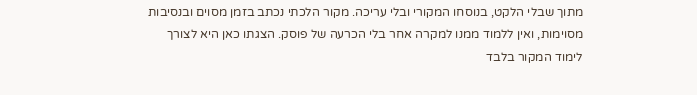מתוך שבלי הלקט, בנוסחו המקורי ובלי עריכה. מקור הלכתי נכתב בזמן מסוים ובנסיבות מסוימות, ואין ללמוד ממנו למקרה אחר בלי הכרעה של פוסק. הצגתו כאן היא לצורך לימוד המקור בלבד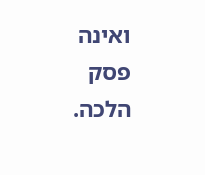ואינה פסק הלכה.